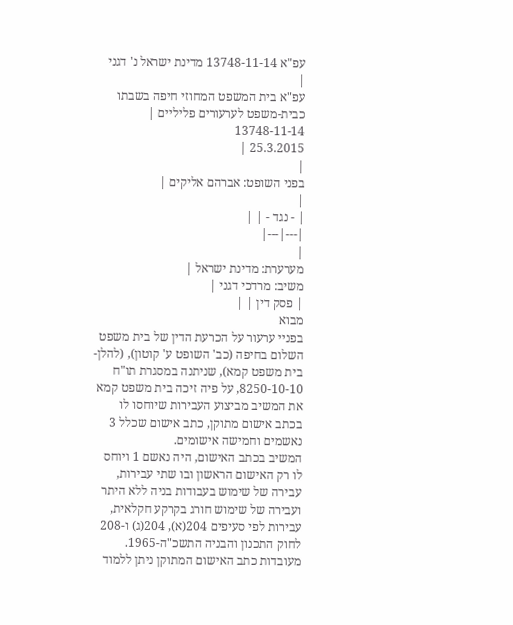עפ"א 13748-11-14 מדינת ישראל נ' דגני
|
עפ"א בית המשפט המחוזי חיפה בשבתו כבית-משפט לערעורים פליליים |
13748-11-14
25.3.2015 |
|
בפני השופט: אברהם אליקים |
|
| - נגד - | |
|---|---|
|
מערערת: מדינת ישראל |
משיב: מרדכי דגני |
| פסק דין | |
מבוא
בפניי ערעור על הכרעת הדין של בית משפט השלום בחיפה (כב' השופט ע' קוטון), (להלן-בית משפט קמא), שניתנה במסגרת תו"ח 8250-10-10, על פיה זיכה בית משפט קמא את המשיב מביצוע העבירות שיוחסו לו בכתב אישום מתוקן, כתב אישום שכלל 3 נאשמים וחמישה אישומים.
המשיב בכתב האישום, היה נאשם 1 ויוחס לו רק האישום הראשון ובו שתי עבירות, עבירה של שימוש בעבודות בניה ללא היתר ועבירה של שימוש חורג בקרקע חקלאית, עבירות לפי סעיפים 204(א), 204(ג) ו-208 לחוק התכנון והבניה התשכ"ה-1965.
מעובדות כתב האישום המתוקן ניתן ללמוד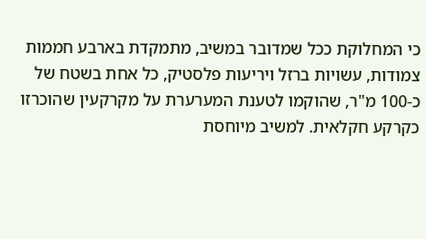כי המחלוקת ככל שמדובר במשיב, מתמקדת בארבע חממות צמודות, עשויות ברזל ויריעות פלסטיק, כל אחת בשטח של כ-100 מ"ר, שהוקמו לטענת המערערת על מקרקעין שהוכרזו כקרקע חקלאית. למשיב מיוחסת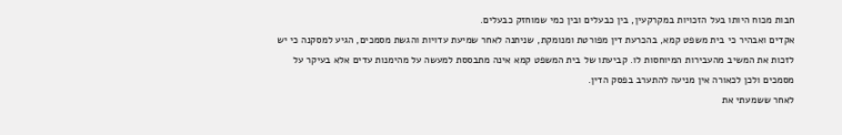חבות מכוח היותו בעל הזכויות במקרקעין, בין כבעלים ובין כמי שמוחזק כבעלים.
אקדים ואבהיר כי בית משפט קמא, בהכרעת דין מפורטת ומנומקת, שניתנה לאחר שמיעת עדויות והגשת מסמכים, הגיע למסקנה כי יש לזכות את המשיב מהעבירות המיוחסות לו. קביעתו של בית המשפט קמא אינה מתבססת למעשה על מהימנות עדים אלא בעיקר על מסמכים ולכן לכאורה אין מניעה להתערב בפסק הדין.
לאחר ששמעתי את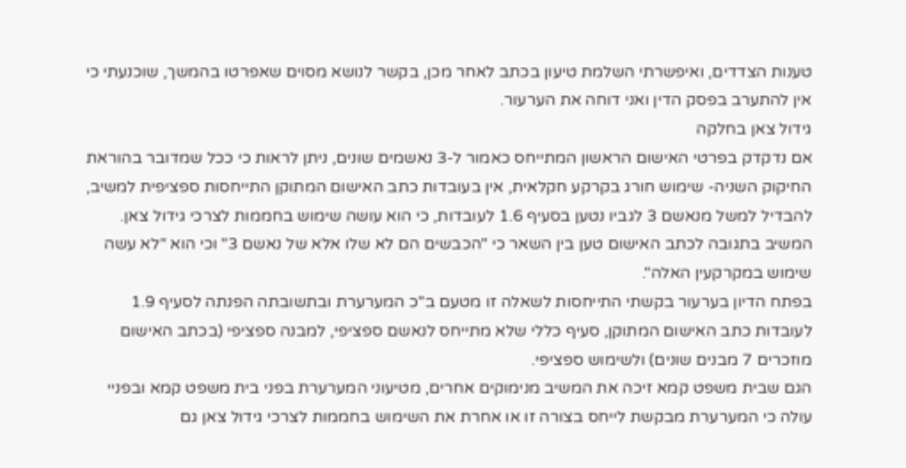טענות הצדדים, ואיפשרתי השלמת טיעון בכתב לאחר מכן, בקשר לנושא מסוים שאפרטו בהמשך, שוכנעתי כי אין להתערב בפסק הדין ואני דוחה את הערעור.
גידול צאן בחלקה
אם נדקדק בפרטי האישום הראשון המתייחס כאמור ל-3 נאשמים שונים, ניתן לראות כי ככל שמדובר בהוראת החיקוק השניה- שימוש חורג בקרקע חקלאית, אין בעובדות כתב האישום המתוקן התייחסות ספציפית למשיב, להבדיל למשל מנאשם 3 לגביו נטען בסעיף 1.6 לעובדות, כי הוא עושה שימוש בחממות לצרכי גידול צאן.
המשיב בתגובה לכתב האישום טען בין השאר כי "הכבשים הם לא שלו אלא של נאשם 3" וכי הוא "לא עשה שימוש במקרקעין האלה".
בפתח הדיון בערעור בקשתי התייחסות לשאלה זו מטעם ב"כ המערערת ובתשובתה הפנתה לסעיף 1.9 לעובדות כתב האישום המתוקן, סעיף כללי שלא מתייחס לנאשם ספציפי, למבנה ספציפי (בכתב האישום מוזכרים 7 מבנים שונים) ולשימוש ספציפי.
הגם שבית משפט קמא זיכה את המשיב מנימוקים אחרים, מטיעוני המערערת בפני בית משפט קמא ובפניי עולה כי המערערת מבקשת לייחס בצורה זו או אחרת את השימוש בחממות לצרכי גידול צאן גם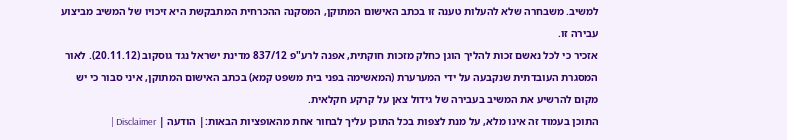למשיב. משבחרה שלא להעלות טענה זו בכתב האישום המתוקן, המסקנה ההכרחית המתבקשת היא זיכויו של המשיב מביצוע עבירה זו.
אזכיר כי לכל נאשם זכות להליך הוגן כחלק מזכות חוקתית, אפנה לרע"פ 837/12 מדינת ישראל נגד גוסקוב (20.11.12). לאור המסגרת העובדתית שנקבעה על ידי המערערת (המאשימה בפני בית משפט קמא) בכתב האישום המתוקן, איני סבור כי יש מקום להרשיע את המשיב בעבירה של גידול צאן על קרקע חקלאית.
התוכן בעמוד זה אינו מלא, על מנת לצפות בכל התוכן עליך לבחור אחת מהאופציות הבאות:| הודעה | Disclaimer |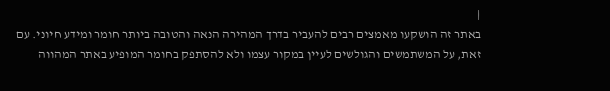|
באתר זה הושקעו מאמצים רבים להעביר בדרך המהירה הנאה והטובה ביותר חומר ומידע חיוני. עם זאת, על המשתמשים והגולשים לעיין במקור עצמו ולא להסתפק בחומר המופיע באתר המהווה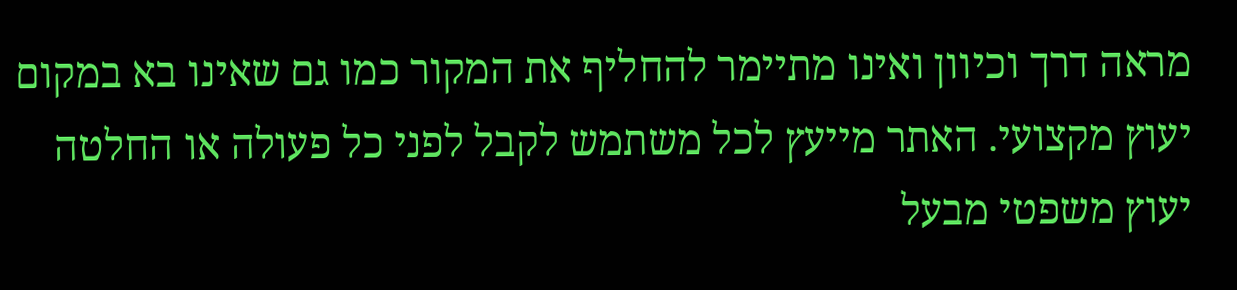מראה דרך וכיוון ואינו מתיימר להחליף את המקור כמו גם שאינו בא במקום יעוץ מקצועי. האתר מייעץ לכל משתמש לקבל לפני כל פעולה או החלטה יעוץ משפטי מבעל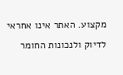מקצוע. האתר אינו אחראי לדיוק ולנכונות החומר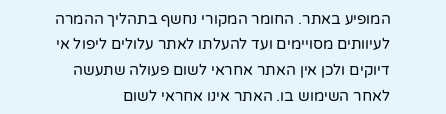המופיע באתר. החומר המקורי נחשף בתהליך ההמרה לעיוותים מסויימים ועד להעלתו לאתר עלולים ליפול אי דיוקים ולכן אין האתר אחראי לשום פעולה שתעשה לאחר השימוש בו. האתר אינו אחראי לשום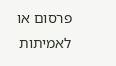פרסום או לאמיתות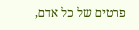פרטים של כל אדם,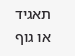תאגיד או גוף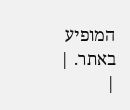המופיע באתר. |
|